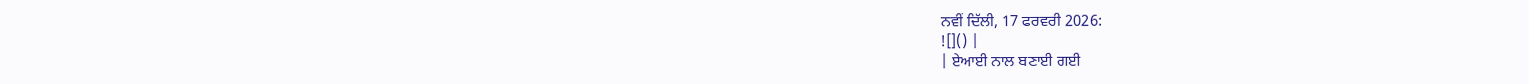ਨਵੀਂ ਦਿੱਲੀ, 17 ਫਰਵਰੀ 2026:
![]() |
| ਏਆਈ ਨਾਲ ਬਣਾਈ ਗਈ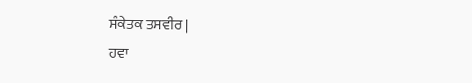ਸੰਕੇਤਕ ਤਸਵੀਰ |
ਹਵਾ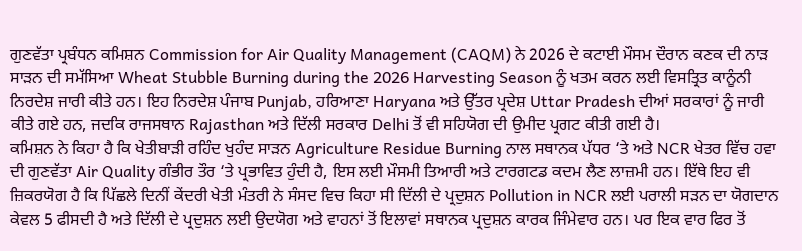ਗੁਣਵੱਤਾ ਪ੍ਰਬੰਧਨ ਕਮਿਸ਼ਨ Commission for Air Quality Management (CAQM) ਨੇ 2026 ਦੇ ਕਟਾਈ ਮੌਸਮ ਦੌਰਾਨ ਕਣਕ ਦੀ ਨਾੜ ਸਾੜਨ ਦੀ ਸਮੱਸਿਆ Wheat Stubble Burning during the 2026 Harvesting Season ਨੂੰ ਖਤਮ ਕਰਨ ਲਈ ਵਿਸਤ੍ਰਿਤ ਕਾਨੂੰਨੀ ਨਿਰਦੇਸ਼ ਜਾਰੀ ਕੀਤੇ ਹਨ। ਇਹ ਨਿਰਦੇਸ਼ ਪੰਜਾਬ Punjab, ਹਰਿਆਣਾ Haryana ਅਤੇ ਉੱਤਰ ਪ੍ਰਦੇਸ਼ Uttar Pradesh ਦੀਆਂ ਸਰਕਾਰਾਂ ਨੂੰ ਜਾਰੀ ਕੀਤੇ ਗਏ ਹਨ, ਜਦਕਿ ਰਾਜਸਥਾਨ Rajasthan ਅਤੇ ਦਿੱਲੀ ਸਰਕਾਰ Delhi ਤੋਂ ਵੀ ਸਹਿਯੋਗ ਦੀ ਉਮੀਦ ਪ੍ਰਗਟ ਕੀਤੀ ਗਈ ਹੈ।
ਕਮਿਸ਼ਨ ਨੇ ਕਿਹਾ ਹੈ ਕਿ ਖੇਤੀਬਾੜੀ ਰਹਿੰਦ ਖੁਹੰਦ ਸਾੜਨ Agriculture Residue Burning ਨਾਲ ਸਥਾਨਕ ਪੱਧਰ ‘ਤੇ ਅਤੇ NCR ਖੇਤਰ ਵਿੱਚ ਹਵਾ ਦੀ ਗੁਣਵੱਤਾ Air Quality ਗੰਭੀਰ ਤੌਰ ‘ਤੇ ਪ੍ਰਭਾਵਿਤ ਹੁੰਦੀ ਹੈ, ਇਸ ਲਈ ਮੌਸਮੀ ਤਿਆਰੀ ਅਤੇ ਟਾਰਗਟਡ ਕਦਮ ਲੈਣ ਲਾਜ਼ਮੀ ਹਨ। ਇੱਥੇ ਇਹ ਵੀ ਜ਼ਿਕਰਯੋਗ ਹੈ ਕਿ ਪਿੱਛਲੇ ਦਿਨੀਂ ਕੇਂਦਰੀ ਖੇਤੀ ਮੰਤਰੀ ਨੇ ਸੰਸਦ ਵਿਚ ਕਿਹਾ ਸੀ ਦਿੱਲੀ ਦੇ ਪ੍ਰਦੁਸ਼ਨ Pollution in NCR ਲਈ ਪਰਾਲੀ ਸੜਨ ਦਾ ਯੋਗਦਾਨ ਕੇਵਲ 5 ਫੀਸਦੀ ਹੈ ਅਤੇ ਦਿੱਲੀ ਦੇ ਪ੍ਰਦੁਸ਼ਨ ਲਈ ਉਦਯੋਗ ਅਤੇ ਵਾਹਨਾਂ ਤੋਂ ਇਲਾਵਾਂ ਸਥਾਨਕ ਪ੍ਰਦੁਸ਼ਨ ਕਾਰਕ ਜਿੰਮੇਵਾਰ ਹਨ। ਪਰ ਇਕ ਵਾਰ ਫਿਰ ਤੋਂ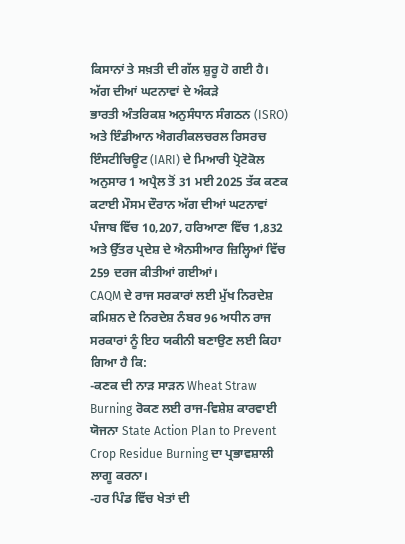ਕਿਸਾਨਾਂ ਤੇ ਸਖ਼ਤੀ ਦੀ ਗੱਲ ਸ਼ੁਰੂ ਹੋ ਗਈ ਹੈ।
ਅੱਗ ਦੀਆਂ ਘਟਨਾਵਾਂ ਦੇ ਅੰਕੜੇ
ਭਾਰਤੀ ਅੰਤਰਿਕਸ਼ ਅਨੁਸੰਧਾਨ ਸੰਗਠਨ (ISRO) ਅਤੇ ਇੰਡੀਆਨ ਐਗਰੀਕਲਚਰਲ ਰਿਸਰਚ ਇੰਸਟੀਚਿਊਟ (IARI) ਦੇ ਮਿਆਰੀ ਪ੍ਰੋਟੋਕੋਲ ਅਨੁਸਾਰ 1 ਅਪ੍ਰੈਲ ਤੋਂ 31 ਮਈ 2025 ਤੱਕ ਕਣਕ ਕਟਾਈ ਮੌਸਮ ਦੌਰਾਨ ਅੱਗ ਦੀਆਂ ਘਟਨਾਵਾਂ ਪੰਜਾਬ ਵਿੱਚ 10,207, ਹਰਿਆਣਾ ਵਿੱਚ 1,832 ਅਤੇ ਉੱਤਰ ਪ੍ਰਦੇਸ਼ ਦੇ ਐਨਸੀਆਰ ਜ਼ਿਲ੍ਹਿਆਂ ਵਿੱਚ 259 ਦਰਜ ਕੀਤੀਆਂ ਗਈਆਂ।
CAQM ਦੇ ਰਾਜ ਸਰਕਾਰਾਂ ਲਈ ਮੁੱਖ ਨਿਰਦੇਸ਼
ਕਮਿਸ਼ਨ ਦੇ ਨਿਰਦੇਸ਼ ਨੰਬਰ 96 ਅਧੀਨ ਰਾਜ ਸਰਕਾਰਾਂ ਨੂੰ ਇਹ ਯਕੀਨੀ ਬਣਾਉਣ ਲਈ ਕਿਹਾ ਗਿਆ ਹੈ ਕਿ:
-ਕਣਕ ਦੀ ਨਾੜ ਸਾੜਨ Wheat Straw Burning ਰੋਕਣ ਲਈ ਰਾਜ-ਵਿਸ਼ੇਸ਼ ਕਾਰਵਾਈ ਯੋਜਨਾ State Action Plan to Prevent Crop Residue Burning ਦਾ ਪ੍ਰਭਾਵਸ਼ਾਲੀ ਲਾਗੂ ਕਰਨਾ।
-ਹਰ ਪਿੰਡ ਵਿੱਚ ਖੇਤਾਂ ਦੀ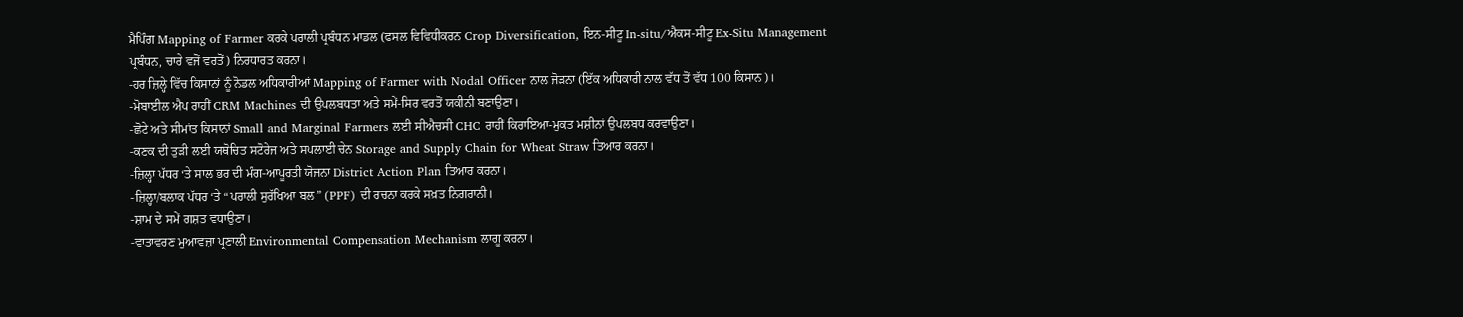ਮੈਪਿੰਗ Mapping of Farmer ਕਰਕੇ ਪਰਾਲੀ ਪ੍ਰਬੰਧਨ ਮਾਡਲ (ਫਸਲ ਵਿਵਿਧੀਕਰਨ Crop Diversification, ਇਨ-ਸੀਟੂ In-situ/ਐਕਸ-ਸੀਟੂ Ex-Situ Management ਪ੍ਰਬੰਧਨ, ਚਾਰੇ ਵਜੋਂ ਵਰਤੋਂ) ਨਿਰਧਾਰਤ ਕਰਨਾ।
-ਹਰ ਜ਼ਿਲ੍ਹੇ ਵਿੱਚ ਕਿਸਾਨਾਂ ਨੂੰ ਨੋਡਲ ਅਧਿਕਾਰੀਆਂ Mapping of Farmer with Nodal Officer ਨਾਲ ਜੋੜਨਾ (ਇੱਕ ਅਧਿਕਾਰੀ ਨਾਲ ਵੱਧ ਤੋਂ ਵੱਧ 100 ਕਿਸਾਨ)।
-ਮੋਬਾਈਲ ਐਪ ਰਾਹੀਂ CRM Machines ਦੀ ਉਪਲਬਧਤਾ ਅਤੇ ਸਮੇਂ-ਸਿਰ ਵਰਤੋਂ ਯਕੀਨੀ ਬਣਾਉਣਾ।
-ਛੋਟੇ ਅਤੇ ਸੀਮਾਂਤ ਕਿਸਾਨਾਂ Small and Marginal Farmers ਲਈ ਸੀਐਚਸੀ CHC ਰਾਹੀਂ ਕਿਰਾਇਆ-ਮੁਕਤ ਮਸ਼ੀਨਾਂ ਉਪਲਬਧ ਕਰਵਾਉਣਾ।
-ਕਣਕ ਦੀ ਤੁੜੀ ਲਈ ਯਥੋਚਿਤ ਸਟੋਰੇਜ ਅਤੇ ਸਪਲਾਈ ਚੇਨ Storage and Supply Chain for Wheat Straw ਤਿਆਰ ਕਰਨਾ।
-ਜ਼ਿਲ੍ਹਾ ਪੱਧਰ ‘ਤੇ ਸਾਲ ਭਰ ਦੀ ਮੰਗ-ਆਪੂਰਤੀ ਯੋਜਨਾ District Action Plan ਤਿਆਰ ਕਰਨਾ।
-ਜ਼ਿਲ੍ਹਾ/ਬਲਾਕ ਪੱਧਰ ‘ਤੇ “ਪਰਾਲੀ ਸੁਰੱਖਿਆ ਬਲ” (PPF) ਦੀ ਰਚਨਾ ਕਰਕੇ ਸਖ਼ਤ ਨਿਗਰਾਨੀ।
-ਸ਼ਾਮ ਦੇ ਸਮੇਂ ਗਸ਼ਤ ਵਧਾਉਣਾ।
-ਵਾਤਾਵਰਣ ਮੁਆਵਜ਼ਾ ਪ੍ਰਣਾਲੀ Environmental Compensation Mechanism ਲਾਗੂ ਕਰਨਾ।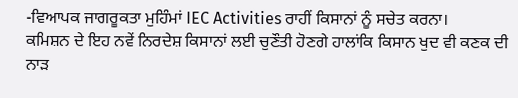-ਵਿਆਪਕ ਜਾਗਰੂਕਤਾ ਮੁਹਿੰਮਾਂ IEC Activities ਰਾਹੀਂ ਕਿਸਾਨਾਂ ਨੂੰ ਸਚੇਤ ਕਰਨਾ।
ਕਮਿਸ਼ਨ ਦੇ ਇਹ ਨਵੇਂ ਨਿਰਦੇਸ਼ ਕਿਸਾਨਾਂ ਲਈ ਚੁਣੌਤੀ ਹੋਣਗੇ ਹਾਲਾਂਕਿ ਕਿਸਾਨ ਖੁਦ ਵੀ ਕਣਕ ਦੀ ਨਾੜ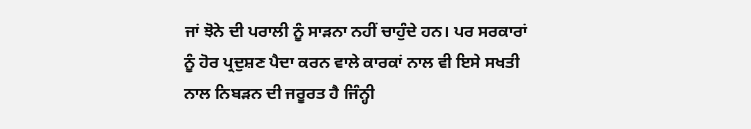ਜਾਂ ਝੋਨੇ ਦੀ ਪਰਾਲੀ ਨੂੰ ਸਾੜਨਾ ਨਹੀਂ ਚਾਹੁੰਦੇ ਹਨ। ਪਰ ਸਰਕਾਰਾਂ ਨੂੰ ਹੋਰ ਪ੍ਰਦੁਸ਼ਣ ਪੈਦਾ ਕਰਨ ਵਾਲੇ ਕਾਰਕਾਂ ਨਾਲ ਵੀ ਇਸੇ ਸਖਤੀ ਨਾਲ ਨਿਬੜਨ ਦੀ ਜਰੂਰਤ ਹੈ ਜਿੰਨ੍ਹੀ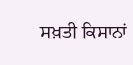ਸਖ਼ਤੀ ਕਿਸਾਨਾਂ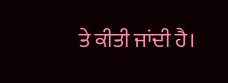ਤੇ ਕੀਤੀ ਜਾਂਦੀ ਹੈ।